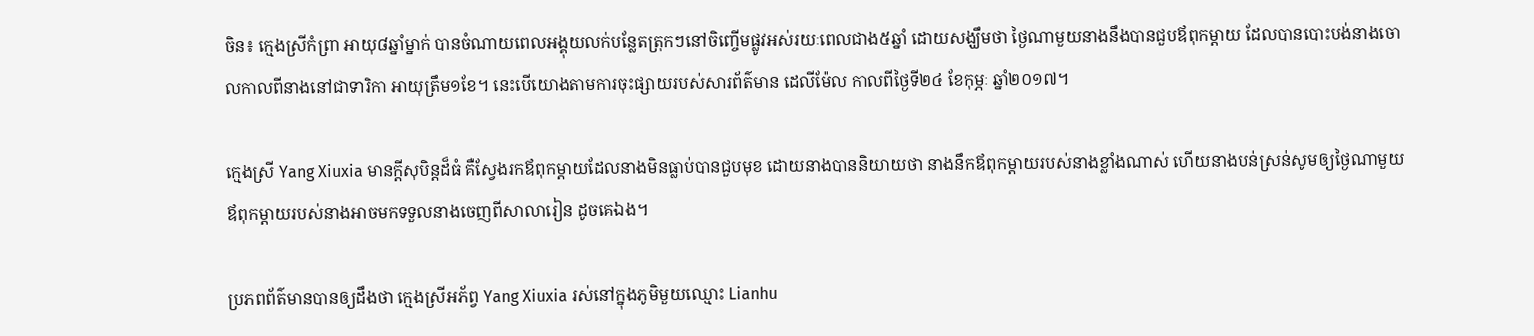ចិន៖ ក្មេងស្រីកំព្រា អាយុ៨ឆ្នាំម្នាក់ បានចំណាយពេលអង្គុយលក់បន្លែតត្រុកៗនៅចិញ្ចើមផ្លូវអស់រយៈពេលជាង៥ឆ្នាំ ដោយសង្ឃឹមថា ថ្ងៃណាមួយនាងនឹងបានជួបឪពុកម្តាយ ដែលបានបោះបង់នាងចោលកាលពីនាងនៅជាទារិកា អាយុត្រឹម១ខែ។ នេះបើយោងតាមការចុះផ្សាយរបស់សារព័ត៌មាន ដេលីម៉ែល កាលពីថ្ងៃទី២៤ ខែកុម្ភៈ ឆ្នាំ២០១៧។

ក្មេងស្រី Yang Xiuxia មានក្តីសុបិន្តដ៏ធំ គឺស្វែងរកឪពុកម្តាយដែលនាងមិនធ្លាប់បានជួបមុខ ដោយនាងបាននិយាយថា នាងនឹកឪពុកម្តាយរបស់នាងខ្លាំងណាស់ ហើយនាងបន់ស្រន់សូមឲ្យថ្ងៃណាមួយ ឪពុកម្តាយរបស់នាងអាចមកទទួលនាងចេញពីសាលារៀន ដូចគេឯង។

ប្រភពព័ត៌មានបានឲ្យដឹងថា ក្មេងស្រីអភ័ព្វ Yang Xiuxia រស់នៅក្នុងភូមិមួយឈ្មោះ Lianhu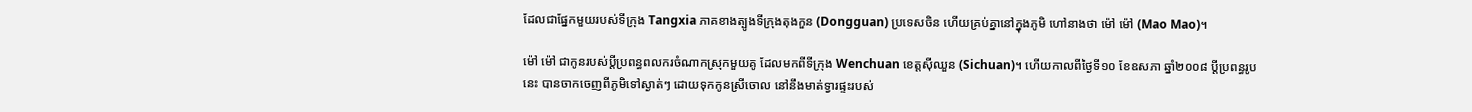ដែលជាផ្នែកមួយរបស់ទីក្រុង Tangxia ភាគខាងត្បូងទីក្រុងតុងកួន (Dongguan) ប្រទេសចិន ហើយគ្រប់គ្នានៅក្នុងភូមិ ហៅនាងថា ម៉ៅ ម៉ៅ (Mao Mao)។

ម៉ៅ ម៉ៅ ជាកូនរបស់ប្តីប្រពន្ធពលករចំណាកស្រុកមួយគូ ដែលមកពីទីក្រុង Wenchuan ខេត្តស៊ីឈួន (Sichuan)។ ហើយកាលពីថ្ងៃទី១០ ខែឧសភា ឆ្នាំ២០០៨ ប្តីប្រពន្ធរូបនេះ បានចាកចេញពីភូមិទៅស្ងាត់ៗ ដោយទុកកូនស្រីចោល នៅនឹងមាត់ទ្វារផ្ទះរបស់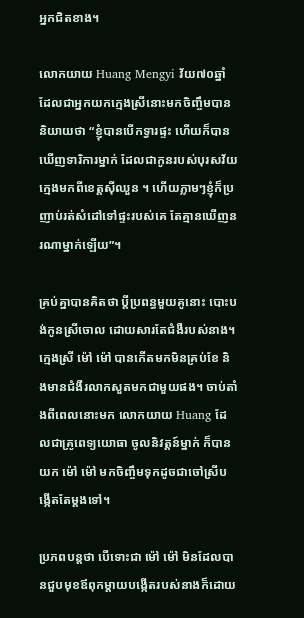អ្នកជិតខាង។

លោកយាយ Huang Mengyi វ័យ៧០ឆ្នាំ ដែលជាអ្នកយកក្មេងស្រីនោះមកចិញ្ចឹមបាននិយាយថា “ខ្ញុំបានបើកទ្វារផ្ទះ ហើយក៏បានឃើញទារិការម្នាក់ ដែលជាកូនរបស់បុរសវ័យក្មេងមកពីខេត្តស៊ីឈួន ។ ហើយភ្លាមៗខ្ញុំក៏ប្រញាប់រត់សំដៅទៅផ្ទះរបស់គេ តែគ្មានឃើញនរណាម្នាក់ឡើយ”។

គ្រប់គ្នាបានគិតថា ប្តីប្រពន្ធមួយគូនោះ បោះបង់កូនស្រីចោល ដោយសារតែជំងឺរបស់នាង។ ក្មេងស្រី ម៉ៅ ម៉ៅ បានកើតមកមិនគ្រប់ខែ និងមានជំងឺរលាកសួតមកជាមួយផង។ ចាប់តាំងពីពេលនោះមក លោកយាយ Huang ដែលជាគ្រូពេទ្យយោធា ចូលនិវត្តន៍ម្នាក់ ក៏បានយក ម៉ៅ ម៉ៅ មកចិញ្ចឹមទុកដូចជាចៅស្រីបង្កើតតែម្តងទៅ។

ប្រភពបន្តថា បើទោះជា ម៉ៅ ម៉ៅ មិនដែលបានជួបមុខឪពុកម្តាយបង្កើតរបស់នាងក៏ដោយ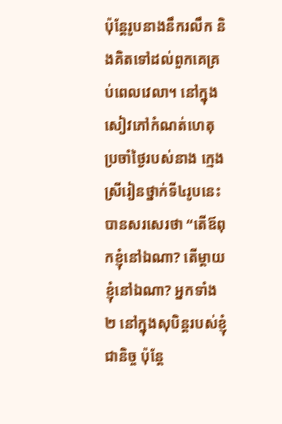ប៉ុន្តែរូបនាងនឹករលឹក និងគិតទៅដល់ពួកគេគ្រប់ពេលវេលា។ នៅក្នុងសៀវភៅកំណត់ហេតុប្រចាំថ្ងៃរបស់នាង ក្មេងស្រីរៀនថ្នាក់ទី៤រូបនេះ បានសរសេរថា “តើឪពុកខ្ញុំនៅឯណា? តើម្តាយខ្ញុំនៅឯណា? អ្នកទាំង២ នៅក្នុងសុបិន្តរបស់ខ្ញុំជានិច្ច ប៉ុន្តែ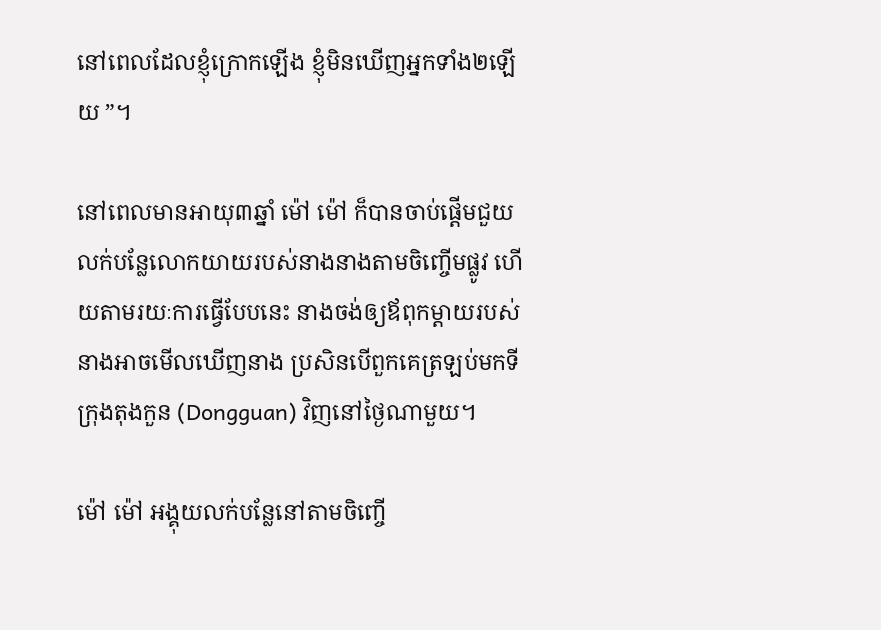នៅពេលដែលខ្ញុំក្រោកឡើង ខ្ញុំមិនឃើញអ្នកទាំង២ឡើយ ”។

នៅពេលមានអាយុ៣ឆ្នាំ ម៉ៅ ម៉ៅ ក៏បានចាប់ផ្តើមជួយលក់បន្លែលោកយាយរបស់នាងនាងតាមចិញ្ចើមផ្លូវ ហើយតាមរយៈការធ្វើបែបនេះ នាងចង់ឲ្យឪពុកម្តាយរបស់នាងអាចមើលឃើញនាង ប្រសិនបើពួកគេត្រឡប់មកទីក្រុងតុងកួន (Dongguan) វិញនៅថ្ងៃណាមួយ។

ម៉ៅ ម៉ៅ អង្គុយលក់បន្លែនៅតាមចិញ្ចើ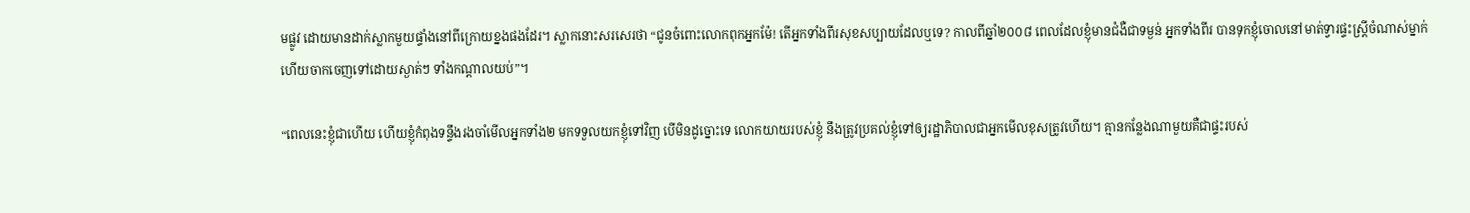មផ្លូវ ដោយមានដាក់ស្លាកមួយផ្ទាំងនៅពីក្រោយខ្នងផងដែរ។ ស្លាកនោះសរសេរថា “ជូនចំពោះលោកពុកអ្នកម៉ែ! តើអ្នកទាំងពីរសុខសប្បាយដែលឬទេ? កាលពីឆ្នាំ២០០៨ ពេលដែលខ្ញុំមានជំងឺជាទម្ងន់ អ្នកទាំងពីរ បានទុកខ្ញុំចោលនៅមាត់ទ្វារផ្ទះស្រ្តីចំណាស់ម្នាក់ ហើយចាកចេញទៅដោយស្ងាត់ៗ ទាំងកណ្តាលយប់”។

“ពេលនេះខ្ញុំជាហើយ ហើយខ្ញុំកំពុងទន្ទឹងរងចាំមើលអ្នកទាំង២ មកទទួលយកខ្ញុំទៅវិញ បើមិនដូច្នោះទេ លោកយាយរបស់ខ្ញុំ នឹងត្រូវប្រគល់ខ្ញុំទៅឲ្យរដ្ឋាភិបាលជាអ្នកមើលខុសត្រូវហើយ។ គ្មានកន្លែងណាមួយគឺជាផ្ទះរបស់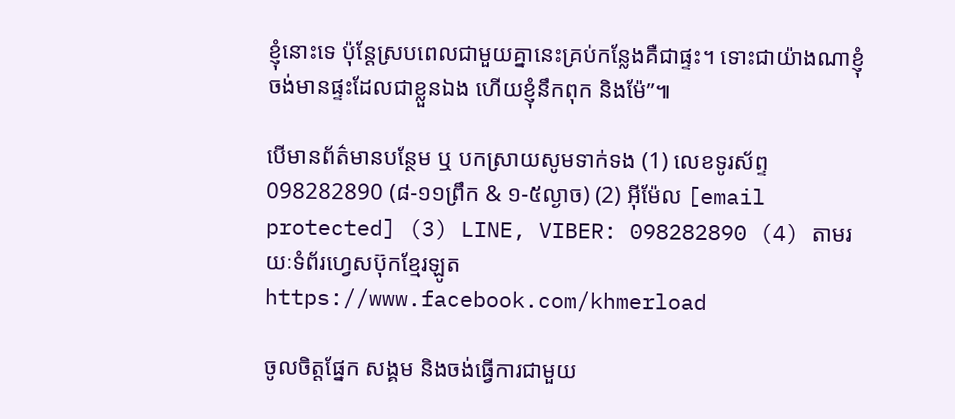ខ្ញុំនោះទេ ប៉ុន្តែស្របពេលជាមួយគ្នានេះគ្រប់កន្លែងគឺជាផ្ទះ។ ទោះជាយ៉ាងណាខ្ញុំចង់មានផ្ទះដែលជាខ្លួនឯង ហើយខ្ញុំនឹកពុក និងម៉ែ”៕

បើមានព័ត៌មានបន្ថែម ឬ បកស្រាយសូមទាក់ទង (1) លេខទូរស័ព្ទ 098282890 (៨-១១ព្រឹក & ១-៥ល្ងាច) (2) អ៊ីម៉ែល [email protected] (3) LINE, VIBER: 098282890 (4) តាមរយៈទំព័រហ្វេសប៊ុកខ្មែរឡូត https://www.facebook.com/khmerload

ចូលចិត្តផ្នែក សង្គម និងចង់ធ្វើការជាមួយ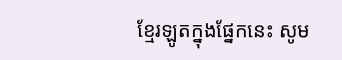ខ្មែរឡូតក្នុងផ្នែកនេះ សូម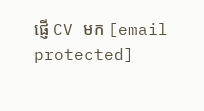ផ្ញើ CV មក [email protected]